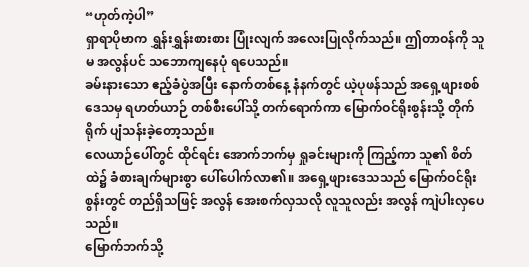“ဟုတ်ကဲ့ပါ”
ရှာရာပိုဗာက ရွှန်းရွှန်းစားစား ပြုံးလျက် အလေးပြုလိုက်သည်။ ဤတာဝန်ကို သူမ အလွန်ပင် သဘောကျနေပုံ ရပေသည်။
ခမ်းနားသော ဧည့်ခံပွဲအပြီး နောက်တစ်နေ့ နံနက်တွင် ယဲ့ပုဖန်သည် အရှေ့ဖျားစစ်ဒေသမှ ရဟတ်ယာဉ် တစ်စီးပေါ်သို့ တက်ရောက်ကာ မြောက်ဝင်ရိုးစွန်းသို့ တိုက်ရိုက် ပျံသန်းခဲ့တော့သည်။
လေယာဉ်ပေါ်တွင် ထိုင်ရင်း အောက်ဘက်မှ ရှုခင်းများကို ကြည့်ကာ သူ၏ စိတ်ထဲ၌ ခံစားချက်များစွာ ပေါ်ပေါက်လာ၏။ အရှေ့ဖျားဒေသသည် မြောက်ဝင်ရိုးစွန်းတွင် တည်ရှိသဖြင့် အလွန် အေးစက်လှသလို လူသူလည်း အလွန် ကျဲပါးလှပေသည်။
မြောက်ဘက်သို့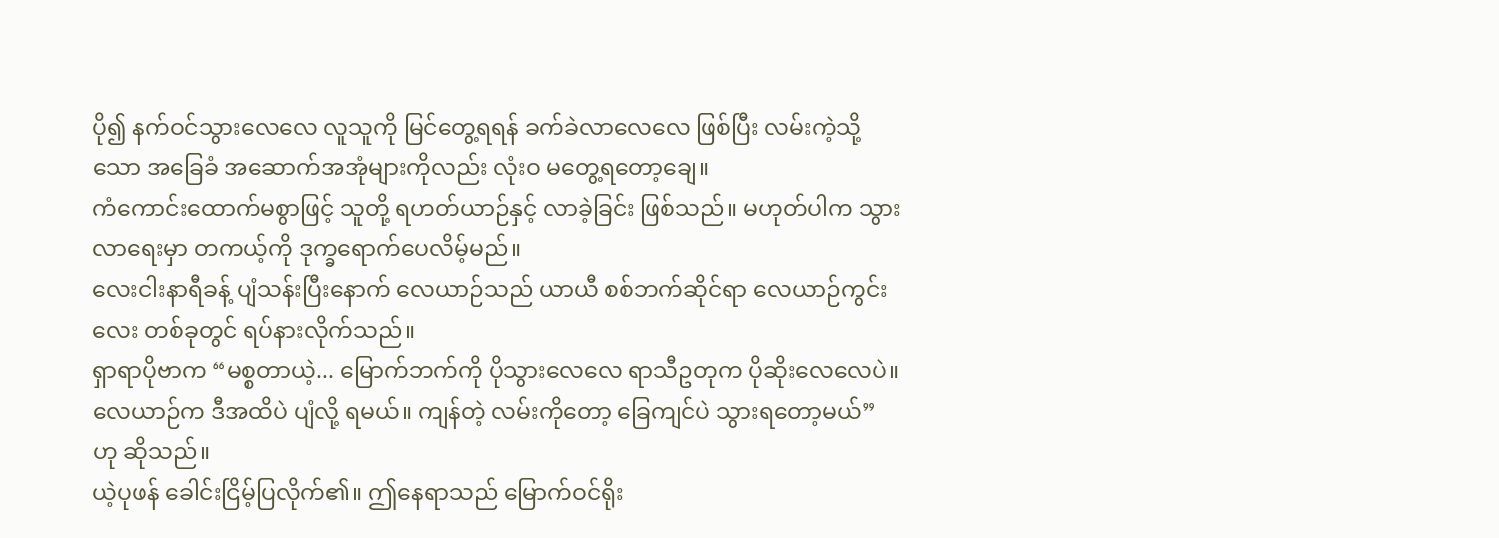ပို၍ နက်ဝင်သွားလေလေ လူသူကို မြင်တွေ့ရရန် ခက်ခဲလာလေလေ ဖြစ်ပြီး လမ်းကဲ့သို့သော အခြေခံ အဆောက်အအုံများကိုလည်း လုံးဝ မတွေ့ရတော့ချေ။
ကံကောင်းထောက်မစွာဖြင့် သူတို့ ရဟတ်ယာဉ်နှင့် လာခဲ့ခြင်း ဖြစ်သည်။ မဟုတ်ပါက သွားလာရေးမှာ တကယ့်ကို ဒုက္ခရောက်ပေလိမ့်မည်။
လေးငါးနာရီခန့် ပျံသန်းပြီးနောက် လေယာဉ်သည် ယာယီ စစ်ဘက်ဆိုင်ရာ လေယာဉ်ကွင်းလေး တစ်ခုတွင် ရပ်နားလိုက်သည်။
ရှာရာပိုဗာက “မစ္စတာယဲ့... မြောက်ဘက်ကို ပိုသွားလေလေ ရာသီဥတုက ပိုဆိုးလေလေပဲ။ လေယာဉ်က ဒီအထိပဲ ပျံလို့ ရမယ်။ ကျန်တဲ့ လမ်းကိုတော့ ခြေကျင်ပဲ သွားရတော့မယ်” ဟု ဆိုသည်။
ယဲ့ပုဖန် ခေါင်းငြိမ့်ပြလိုက်၏။ ဤနေရာသည် မြောက်ဝင်ရိုး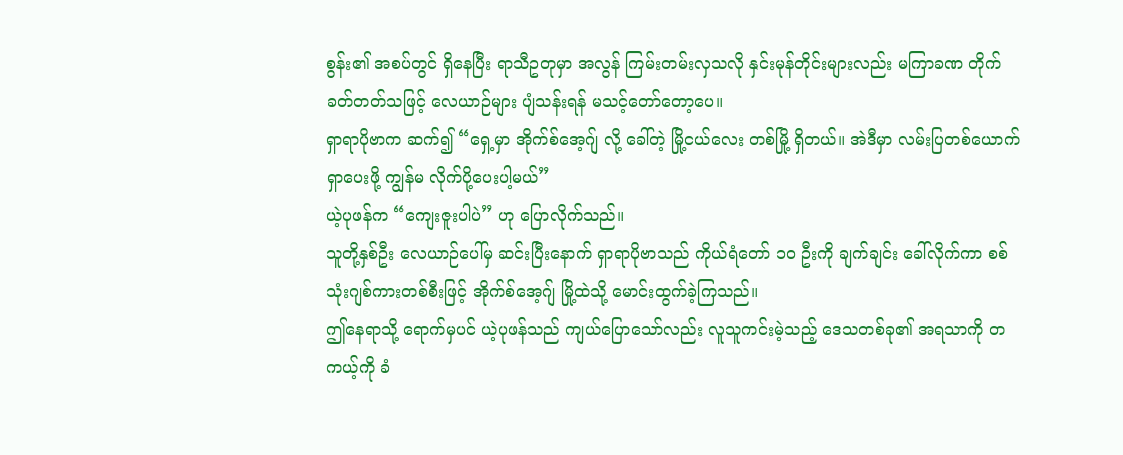စွန်း၏ အစပ်တွင် ရှိနေပြီး ရာသီဥတုမှာ အလွန် ကြမ်းတမ်းလှသလို နှင်းမုန်တိုင်းများလည်း မကြာခဏ တိုက်ခတ်တတ်သဖြင့် လေယာဉ်များ ပျံသန်းရန် မသင့်တော်တော့ပေ။
ရှာရာပိုဗာက ဆက်၍ “ရှေ့မှာ အိုက်စ်အေ့ဂျ် လို့ ခေါ်တဲ့ မြို့ငယ်လေး တစ်မြို့ ရှိတယ်။ အဲဒီမှာ လမ်းပြတစ်ယောက် ရှာပေးဖို့ ကျွန်မ လိုက်ပို့ပေးပါ့မယ်”
ယဲ့ပုဖန်က “ကျေးဇူးပါပဲ” ဟု ပြောလိုက်သည်။
သူတို့နှစ်ဦး လေယာဉ်ပေါ်မှ ဆင်းပြီးနောက် ရှာရာပိုဗာသည် ကိုယ်ရံတော် ၁၀ ဦးကို ချက်ချင်း ခေါ်လိုက်ကာ စစ်သုံးဂျစ်ကားတစ်စီးဖြင့် အိုက်စ်အေ့ဂျ် မြို့ထဲသို့ မောင်းထွက်ခဲ့ကြသည်။
ဤနေရာသို့ ရောက်မှပင် ယဲ့ပုဖန်သည် ကျယ်ပြောသော်လည်း လူသူကင်းမဲ့သည့် ဒေသတစ်ခု၏ အရသာကို တကယ့်ကို ခံ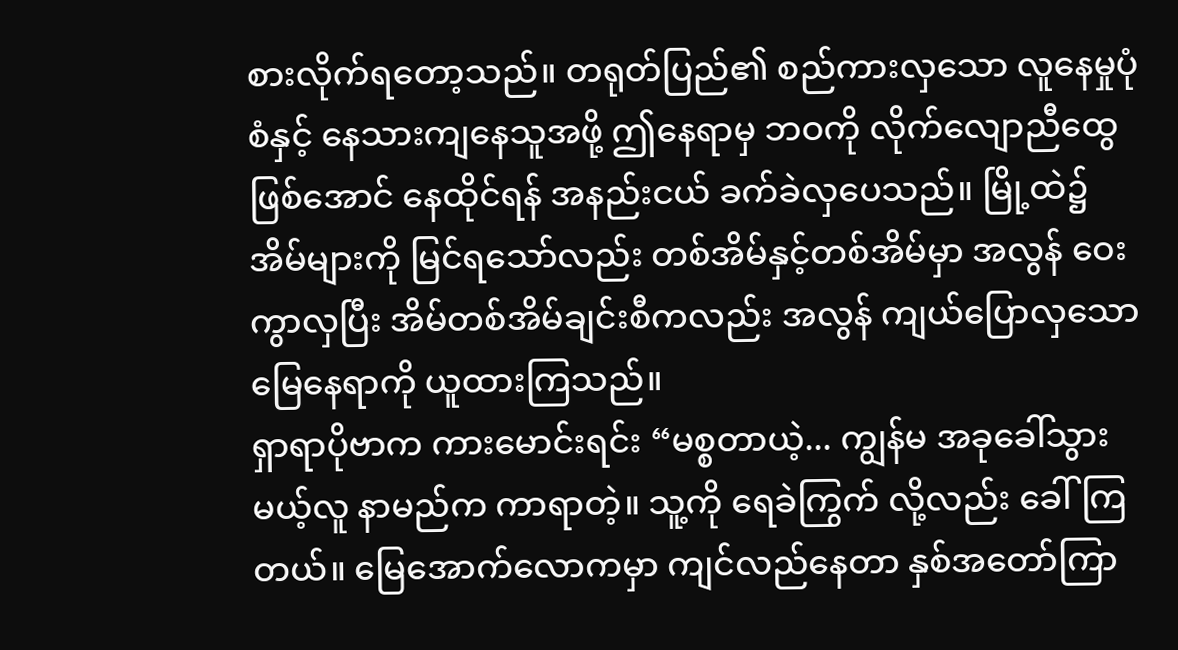စားလိုက်ရတော့သည်။ တရုတ်ပြည်၏ စည်ကားလှသော လူနေမှုပုံစံနှင့် နေသားကျနေသူအဖို့ ဤနေရာမှ ဘဝကို လိုက်လျောညီထွေဖြစ်အောင် နေထိုင်ရန် အနည်းငယ် ခက်ခဲလှပေသည်။ မြို့ထဲ၌ အိမ်များကို မြင်ရသော်လည်း တစ်အိမ်နှင့်တစ်အိမ်မှာ အလွန် ဝေးကွာလှပြီး အိမ်တစ်အိမ်ချင်းစီကလည်း အလွန် ကျယ်ပြောလှသော မြေနေရာကို ယူထားကြသည်။
ရှာရာပိုဗာက ကားမောင်းရင်း “မစ္စတာယဲ့... ကျွန်မ အခုခေါ်သွားမယ့်လူ နာမည်က ကာရာတဲ့။ သူ့ကို ရေခဲကြွက် လို့လည်း ခေါ်ကြတယ်။ မြေအောက်လောကမှာ ကျင်လည်နေတာ နှစ်အတော်ကြာ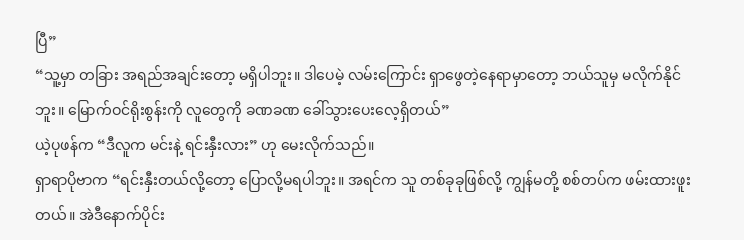ပြီ”
“သူ့မှာ တခြား အရည်အချင်းတော့ မရှိပါဘူး။ ဒါပေမဲ့ လမ်းကြောင်း ရှာဖွေတဲ့နေရာမှာတော့ ဘယ်သူမှ မလိုက်နိုင်ဘူး။ မြောက်ဝင်ရိုးစွန်းကို လူတွေကို ခဏခဏ ခေါ်သွားပေးလေ့ရှိတယ်”
ယဲ့ပုဖန်က “ဒီလူက မင်းနဲ့ ရင်းနှီးလား” ဟု မေးလိုက်သည်။
ရှာရာပိုဗာက “ရင်းနှီးတယ်လို့တော့ ပြောလို့မရပါဘူး။ အရင်က သူ တစ်ခုခုဖြစ်လို့ ကျွန်မတို့ စစ်တပ်က ဖမ်းထားဖူးတယ်။ အဲဒီနောက်ပိုင်း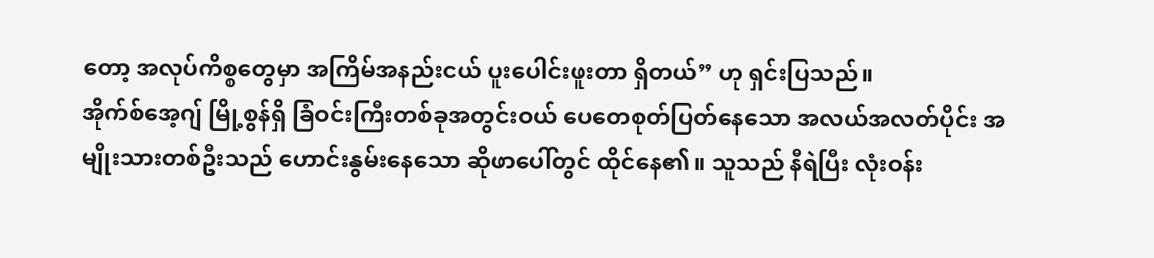တော့ အလုပ်ကိစ္စတွေမှာ အကြိမ်အနည်းငယ် ပူးပေါင်းဖူးတာ ရှိတယ်” ဟု ရှင်းပြသည်။
အိုက်စ်အေ့ဂျ် မြို့စွန်ရှိ ခြံဝင်းကြီးတစ်ခုအတွင်းဝယ် ပေတေစုတ်ပြတ်နေသော အလယ်အလတ်ပိုင်း အမျိုးသားတစ်ဦးသည် ဟောင်းနွမ်းနေသော ဆိုဖာပေါ်တွင် ထိုင်နေ၏။ သူသည် နီရဲပြီး လုံးဝန်း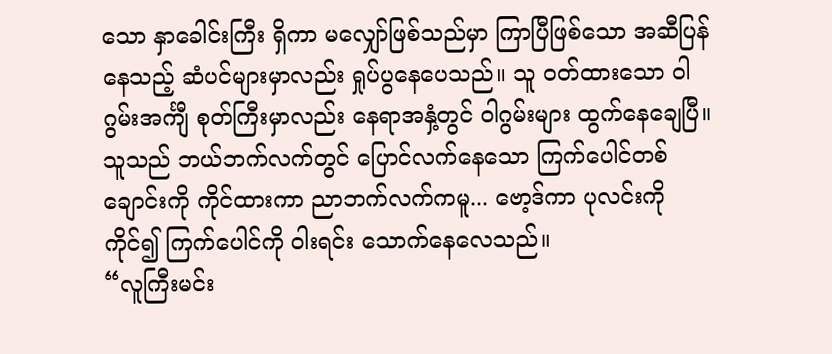သော နှာခေါင်းကြီး ရှိကာ မလျှော်ဖြစ်သည်မှာ ကြာပြီဖြစ်သော အဆီပြန်နေသည့် ဆံပင်များမှာလည်း ရှုပ်ပွနေပေသည်။ သူ ဝတ်ထားသော ဝါဂွမ်းအင်္ကျီ စုတ်ကြီးမှာလည်း နေရာအနှံ့တွင် ဝါဂွမ်းများ ထွက်နေချေပြီ။
သူသည် ဘယ်ဘက်လက်တွင် ပြောင်လက်နေသော ကြက်ပေါင်တစ်ချောင်းကို ကိုင်ထားကာ ညာဘက်လက်ကမူ... ဗော့ဒ်ကာ ပုလင်းကို ကိုင်၍ ကြက်ပေါင်ကို ဝါးရင်း သောက်နေလေသည်။
“လူကြီးမင်း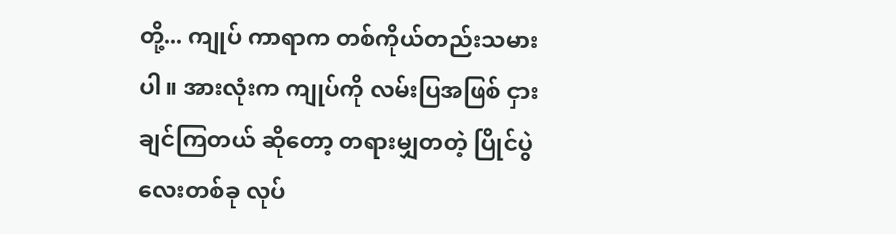တို့... ကျုပ် ကာရာက တစ်ကိုယ်တည်းသမားပါ။ အားလုံးက ကျုပ်ကို လမ်းပြအဖြစ် ငှားချင်ကြတယ် ဆိုတော့ တရားမျှတတဲ့ ပြိုင်ပွဲလေးတစ်ခု လုပ်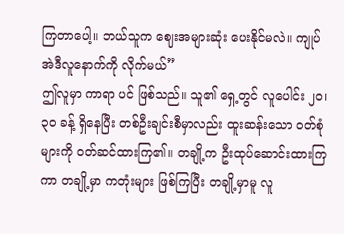ကြတာပေါ့။ ဘယ်သူက ဈေးအများဆုံး ပေးနိုင်မလဲ။ ကျုပ် အဲဒီလူနောက်ကို လိုက်မယ်”
ဤလူမှာ ကာရာ ပင် ဖြစ်သည်။ သူ၏ ရှေ့တွင် လူပေါင်း ၂၀၊ ၃၀ ခန့် ရှိနေပြီး တစ်ဦးချင်းစီမှာလည်း ထူးဆန်းသော ဝတ်စုံများကို ဝတ်ဆင်ထားကြ၏။ တချို့က ဦးထုပ်ဆောင်းထားကြကာ တချို့မှာ ကတုံးများ ဖြစ်ကြပြီး တချို့မှာမူ လူ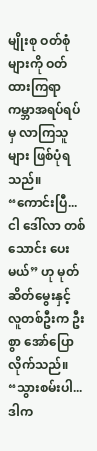မျိုးစု ဝတ်စုံများကို ဝတ်ထားကြရာ ကမ္ဘာအရပ်ရပ်မှ လာကြသူများ ဖြစ်ပုံရသည်။
“ကောင်းပြီ... ငါ ဒေါ်လာ တစ်သောင်း ပေးမယ်” ဟု မုတ်ဆိတ်မွေးနှင့် လူတစ်ဦးက ဦးစွာ အော်ပြောလိုက်သည်။
“သွားစမ်းပါ... ဒါက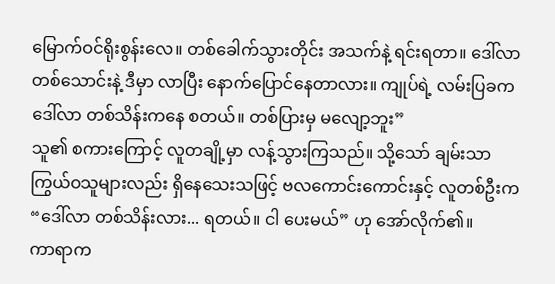မြောက်ဝင်ရိုးစွန်းလေ။ တစ်ခေါက်သွားတိုင်း အသက်နဲ့ ရင်းရတာ။ ဒေါ်လာ တစ်သောင်းနဲ့ ဒီမှာ လာပြီး နောက်ပြောင်နေတာလား။ ကျုပ်ရဲ့ လမ်းပြခက ဒေါ်လာ တစ်သိန်းကနေ စတယ်။ တစ်ပြားမှ မလျော့ဘူး”
သူ၏ စကားကြောင့် လူတချို့မှာ လန့်သွားကြသည်။ သို့သော် ချမ်းသာကြွယ်ဝသူများလည်း ရှိနေသေးသဖြင့် ဗလကောင်းကောင်းနှင့် လူတစ်ဦးက “ဒေါ်လာ တစ်သိန်းလား... ရတယ်။ ငါ ပေးမယ်” ဟု အော်လိုက်၏။
ကာရာက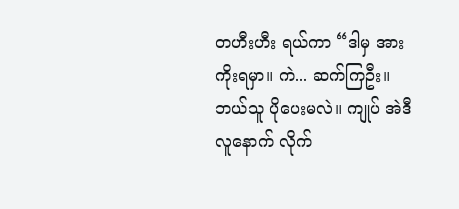တဟီးဟီး ရယ်ကာ “ဒါမှ အားကိုးရမှာ။ ကဲ... ဆက်ကြဦး။ ဘယ်သူ ပိုပေးမလဲ။ ကျုပ် အဲဒီလူနောက် လိုက်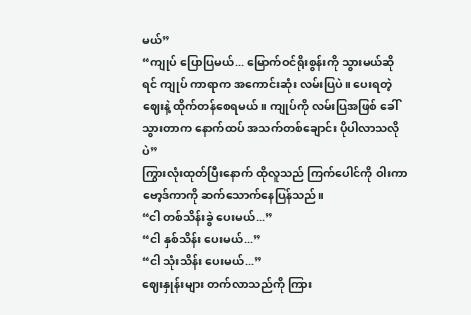မယ်”
“ကျုပ် ပြောပြမယ်... မြောက်ဝင်ရိုးစွန်းကို သွားမယ်ဆိုရင် ကျုပ် ကာရာက အကောင်းဆုံး လမ်းပြပဲ။ ပေးရတဲ့ဈေးနဲ့ ထိုက်တန်စေရမယ်။ ကျုပ်ကို လမ်းပြအဖြစ် ခေါ်သွားတာက နောက်ထပ် အသက်တစ်ချောင်း ပိုပါလာသလိုပဲ”
ကြွားလုံးထုတ်ပြီးနောက် ထိုလူသည် ကြက်ပေါင်ကို ဝါးကာ ဗော့ဒ်ကာကို ဆက်သောက်နေပြန်သည်။
“ငါ တစ်သိန်းခွဲ ပေးမယ်...”
“ငါ နှစ်သိန်း ပေးမယ်...”
“ငါ သုံးသိန်း ပေးမယ်...”
ဈေးနှုန်းများ တက်လာသည်ကို ကြား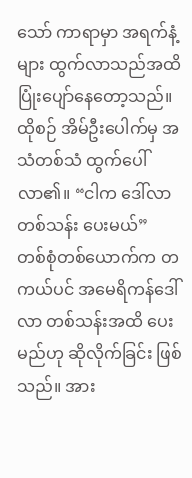သော် ကာရာမှာ အရက်နံ့များ ထွက်လာသည်အထိ ပြုံးပျော်နေတော့သည်။
ထိုစဉ် အိမ်ဦးပေါက်မှ အသံတစ်သံ ထွက်ပေါ်လာ၏။ “ငါက ဒေါ်လာ တစ်သန်း ပေးမယ်”
တစ်စုံတစ်ယောက်က တကယ်ပင် အမေရိကန်ဒေါ်လာ တစ်သန်းအထိ ပေးမည်ဟု ဆိုလိုက်ခြင်း ဖြစ်သည်။ အား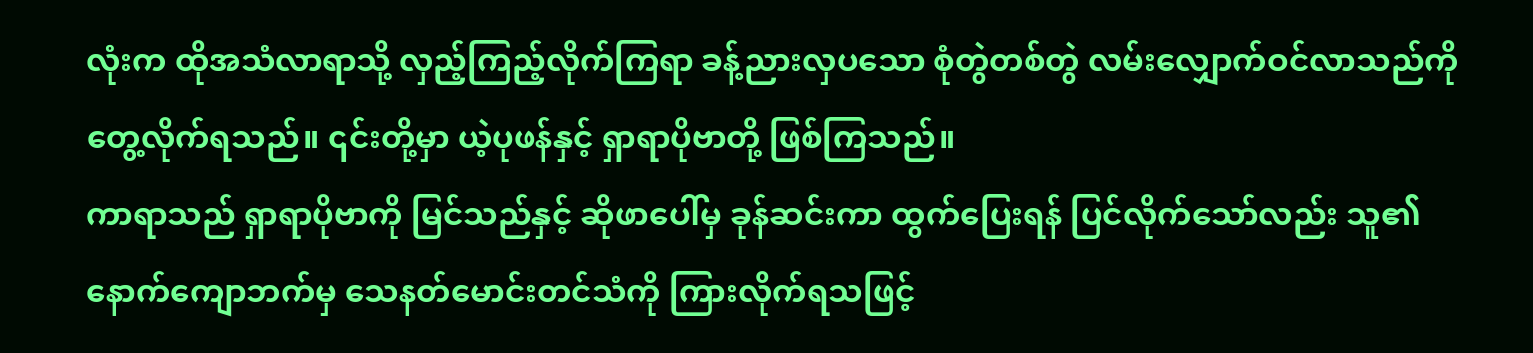လုံးက ထိုအသံလာရာသို့ လှည့်ကြည့်လိုက်ကြရာ ခန့်ညားလှပသော စုံတွဲတစ်တွဲ လမ်းလျှောက်ဝင်လာသည်ကို တွေ့လိုက်ရသည်။ ၎င်းတို့မှာ ယဲ့ပုဖန်နှင့် ရှာရာပိုဗာတို့ ဖြစ်ကြသည်။
ကာရာသည် ရှာရာပိုဗာကို မြင်သည်နှင့် ဆိုဖာပေါ်မှ ခုန်ဆင်းကာ ထွက်ပြေးရန် ပြင်လိုက်သော်လည်း သူ၏ နောက်ကျောဘက်မှ သေနတ်မောင်းတင်သံကို ကြားလိုက်ရသဖြင့်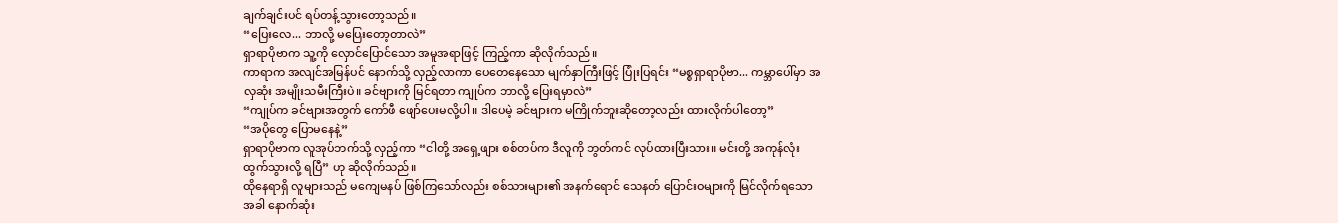ချက်ချင်းပင် ရပ်တန့်သွားတော့သည်။
“ပြေးလေ... ဘာလို့ မပြေးတော့တာလဲ”
ရှာရာပိုဗာက သူ့ကို လှောင်ပြောင်သော အမူအရာဖြင့် ကြည့်ကာ ဆိုလိုက်သည်။
ကာရာက အလျင်အမြန်ပင် နောက်သို့ လှည့်လာကာ ပေတေနေသော မျက်နှာကြီးဖြင့် ပြုံးပြရင်း “မစ္စရှာရာပိုဗာ... ကမ္ဘာပေါ်မှာ အလှဆုံး အမျိုးသမီးကြီးပဲ။ ခင်ဗျားကို မြင်ရတာ ကျုပ်က ဘာလို့ ပြေးရမှာလဲ”
“ကျုပ်က ခင်ဗျားအတွက် ကော်ဖီ ဖျော်ပေးမလို့ပါ။ ဒါပေမဲ့ ခင်ဗျားက မကြိုက်ဘူးဆိုတော့လည်း ထားလိုက်ပါတော့”
“အပိုတွေ ပြောမနေနဲ့”
ရှာရာပိုဗာက လူအုပ်ဘက်သို့ လှည့်ကာ “ငါတို့ အရှေ့ဖျား စစ်တပ်က ဒီလူကို ဘွတ်ကင် လုပ်ထားပြီးသား။ မင်းတို့ အကုန်လုံး ထွက်သွားလို့ ရပြီ” ဟု ဆိုလိုက်သည်။
ထိုနေရာရှိ လူများသည် မကျေမနပ် ဖြစ်ကြသော်လည်း စစ်သားများ၏ အနက်ရောင် သေနတ် ပြောင်းဝများကို မြင်လိုက်ရသောအခါ နောက်ဆုံး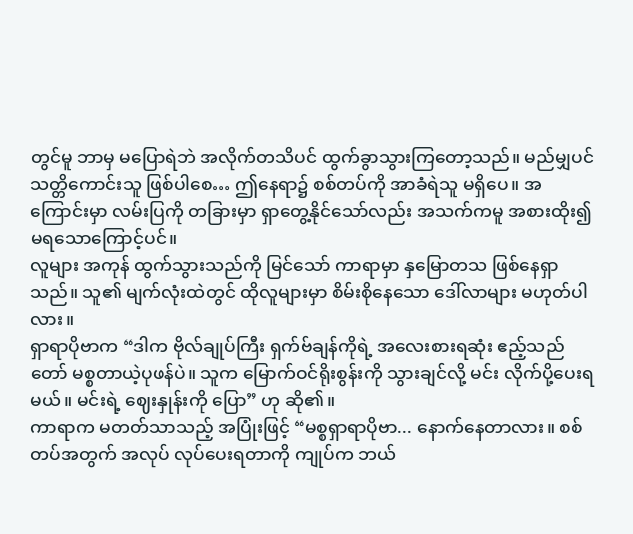တွင်မူ ဘာမှ မပြောရဲဘဲ အလိုက်တသိပင် ထွက်ခွာသွားကြတော့သည်။ မည်မျှပင် သတ္တိကောင်းသူ ဖြစ်ပါစေ… ဤနေရာ၌ စစ်တပ်ကို အာခံရဲသူ မရှိပေ။ အကြောင်းမှာ လမ်းပြကို တခြားမှာ ရှာတွေ့နိုင်သော်လည်း အသက်ကမူ အစားထိုး၍ မရသောကြောင့်ပင်။
လူများ အကုန် ထွက်သွားသည်ကို မြင်သော် ကာရာမှာ နှမြောတသ ဖြစ်နေရှာသည်။ သူ၏ မျက်လုံးထဲတွင် ထိုလူများမှာ စိမ်းစိုနေသော ဒေါ်လာများ မဟုတ်ပါလား။
ရှာရာပိုဗာက “ဒါက ဗိုလ်ချုပ်ကြီး ရှက်ဗ်ချန်ကိုရဲ့ အလေးစားရဆုံး ဧည့်သည်တော် မစ္စတာယဲ့ပုဖန်ပဲ။ သူက မြောက်ဝင်ရိုးစွန်းကို သွားချင်လို့ မင်း လိုက်ပို့ပေးရမယ်။ မင်းရဲ့ ဈေးနှုန်းကို ပြော” ဟု ဆို၏။
ကာရာက မတတ်သာသည့် အပြုံးဖြင့် “မစ္စရှာရာပိုဗာ... နောက်နေတာလား။ စစ်တပ်အတွက် အလုပ် လုပ်ပေးရတာကို ကျုပ်က ဘယ်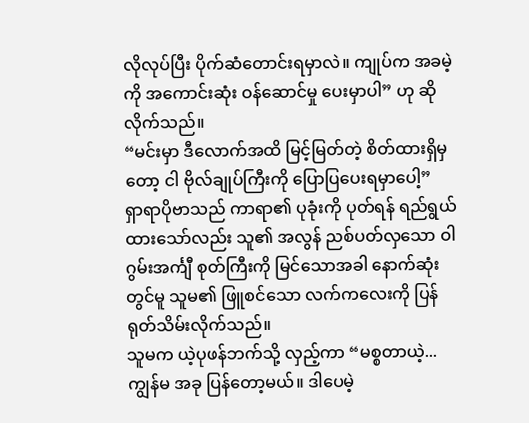လိုလုပ်ပြီး ပိုက်ဆံတောင်းရမှာလဲ။ ကျုပ်က အခမဲ့ကို အကောင်းဆုံး ဝန်ဆောင်မှု ပေးမှာပါ” ဟု ဆိုလိုက်သည်။
“မင်းမှာ ဒီလောက်အထိ မြင့်မြတ်တဲ့ စိတ်ထားရှိမှတော့ ငါ ဗိုလ်ချုပ်ကြီးကို ပြောပြပေးရမှာပေါ့”
ရှာရာပိုဗာသည် ကာရာ၏ ပုခုံးကို ပုတ်ရန် ရည်ရွယ်ထားသော်လည်း သူ၏ အလွန် ညစ်ပတ်လှသော ဝါဂွမ်းအင်္ကျီ စုတ်ကြီးကို မြင်သောအခါ နောက်ဆုံးတွင်မူ သူမ၏ ဖြူစင်သော လက်ကလေးကို ပြန်ရုတ်သိမ်းလိုက်သည်။
သူမက ယဲ့ပုဖန်ဘက်သို့ လှည့်ကာ “မစ္စတာယဲ့... ကျွန်မ အခု ပြန်တော့မယ်။ ဒါပေမဲ့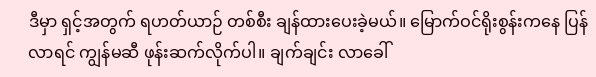ဒီမှာ ရှင့်အတွက် ရဟတ်ယာဉ် တစ်စီး ချန်ထားပေးခဲ့မယ်။ မြောက်ဝင်ရိုးစွန်းကနေ ပြန်လာရင် ကျွန်မဆီ ဖုန်းဆက်လိုက်ပါ။ ချက်ချင်း လာခေါ်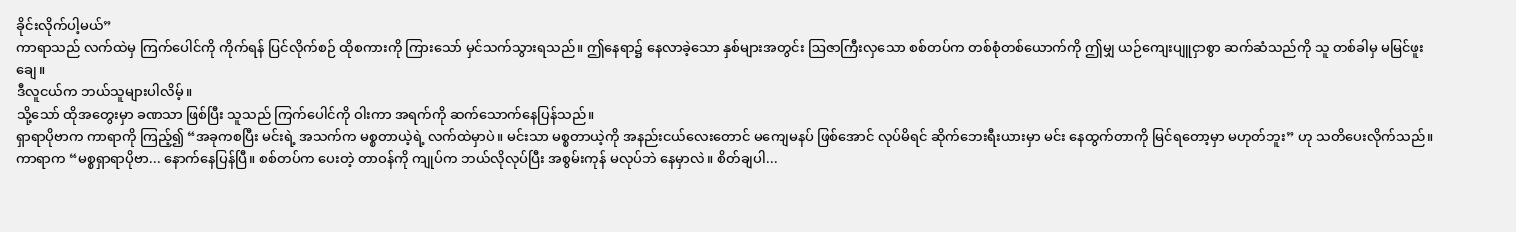ခိုင်းလိုက်ပါ့မယ်”
ကာရာသည် လက်ထဲမှ ကြက်ပေါင်ကို ကိုက်ရန် ပြင်လိုက်စဉ် ထိုစကားကို ကြားသော် မှင်သက်သွားရသည်။ ဤနေရာ၌ နေလာခဲ့သော နှစ်များအတွင်း ဩဇာကြီးလှသော စစ်တပ်က တစ်စုံတစ်ယောက်ကို ဤမျှ ယဉ်ကျေးပျူငှာစွာ ဆက်ဆံသည်ကို သူ တစ်ခါမှ မမြင်ဖူးချေ။
ဒီလူငယ်က ဘယ်သူများပါလိမ့်။
သို့သော် ထိုအတွေးမှာ ခဏသာ ဖြစ်ပြီး သူသည် ကြက်ပေါင်ကို ဝါးကာ အရက်ကို ဆက်သောက်နေပြန်သည်။
ရှာရာပိုဗာက ကာရာကို ကြည့်၍ “အခုကစပြီး မင်းရဲ့ အသက်က မစ္စတာယဲ့ရဲ့ လက်ထဲမှာပဲ။ မင်းသာ မစ္စတာယဲ့ကို အနည်းငယ်လေးတောင် မကျေမနပ် ဖြစ်အောင် လုပ်မိရင် ဆိုက်ဘေးရီးယားမှာ မင်း နေထွက်တာကို မြင်ရတော့မှာ မဟုတ်ဘူး” ဟု သတိပေးလိုက်သည်။
ကာရာက “မစ္စရှာရာပိုဗာ... နောက်နေပြန်ပြီ။ စစ်တပ်က ပေးတဲ့ တာဝန်ကို ကျုပ်က ဘယ်လိုလုပ်ပြီး အစွမ်းကုန် မလုပ်ဘဲ နေမှာလဲ။ စိတ်ချပါ...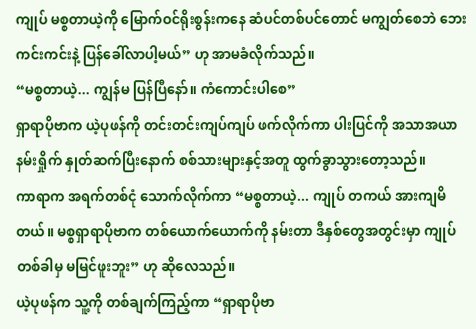ကျုပ် မစ္စတာယဲ့ကို မြောက်ဝင်ရိုးစွန်းကနေ ဆံပင်တစ်ပင်တောင် မကျွတ်စေဘဲ ဘေးကင်းကင်းနဲ့ ပြန်ခေါ်လာပါ့မယ်” ဟု အာမခံလိုက်သည်။
“မစ္စတာယဲ့... ကျွန်မ ပြန်ပြီနော်။ ကံကောင်းပါစေ”
ရှာရာပိုဗာက ယဲ့ပုဖန်ကို တင်းတင်းကျပ်ကျပ် ဖက်လိုက်ကာ ပါးပြင်ကို အသာအယာ နမ်းရှိုက် နှုတ်ဆက်ပြီးနောက် စစ်သားများနှင့်အတူ ထွက်ခွာသွားတော့သည်။
ကာရာက အရက်တစ်ငုံ သောက်လိုက်ကာ “မစ္စတာယဲ့... ကျုပ် တကယ် အားကျမိတယ်။ မစ္စရှာရာပိုဗာက တစ်ယောက်ယောက်ကို နမ်းတာ ဒီနှစ်တွေအတွင်းမှာ ကျုပ် တစ်ခါမှ မမြင်ဖူးဘူး” ဟု ဆိုလေသည်။
ယဲ့ပုဖန်က သူ့ကို တစ်ချက်ကြည့်ကာ “ရှာရာပိုဗာ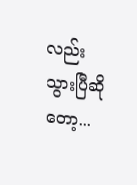လည်း သွားပြီဆိုတော့...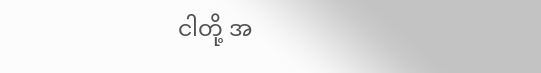ငါတို့ အ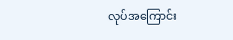လုပ်အကြောင်း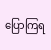ပြောကြရ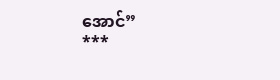အောင်”
***